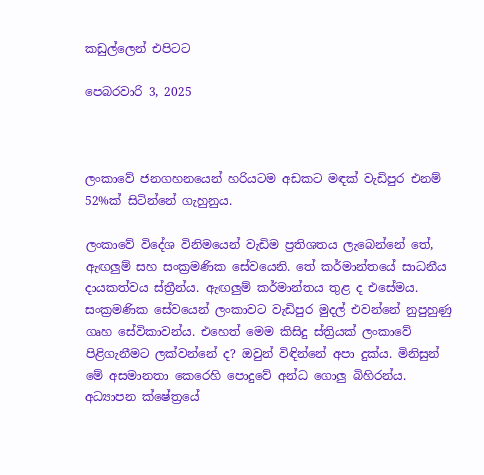කඩුල්ලෙන් එපිටට

පෙබරවාරි 3, 2025



ලංකාවේ ජනගහනයෙන් හරියටම අඩකට මඳක් වැඩිපුර එනම් 52%ක් සිටින්නේ ගැහුනුය.

ලංකාවේ විදේශ විනිමයෙන් වැඩිම ප්‍රතිශතය ලැබෙන්නේ තේ, ඇඟලුම් සහ සංක්‍රමණික සේවයෙනි. තේ කර්මාන්තයේ සාධනීය දායකත්වය ස්ත්‍රීන්ය. ඇඟලුම් කර්මාන්තය තුළ ද එසේමය. සංක්‍රමණික සේවයෙන් ලංකාවට වැඩිපුර මුදල් එවන්නේ නුපුහුණු ගෘහ සේවිකාවන්ය. එහෙත් මෙම කිසිදු ස්ත්‍රියක් ලංකාවේ පිළිගැනීමට ලක්වන්නේ ද? ඔවුන් විඳින්නේ අපා දුක්ය. මිනිසුන් මේ අසමානතා කෙරෙහි පොදුවේ අන්ධ ගොලු බිහිරන්ය. අධ්‍යාපන ක්ෂේත්‍රයේ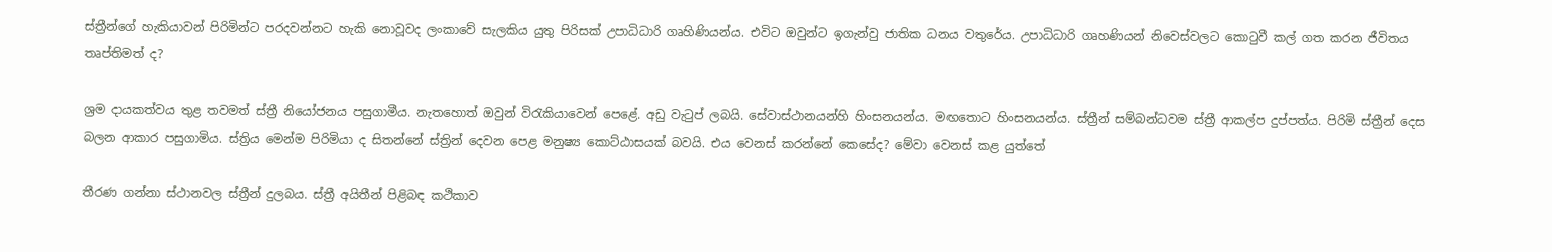ස්ත්‍රීන්ගේ හැකියාවන් පිරිමින්ට පරදවන්නට හැකි නොවූවද ලංකාවේ සැලකිය යුතු පිරිසක් උපාධිධාරි ගෘහිණියන්ය. එවිට ඔවුන්ට ඉගැන්වු ජාතික ධනය වතුරේය. උපාධිධාරි ගෘහණියන් නිවෙස්වලට කොටුවී කල් ගත කරන ජීවිතය තෘප්තිමත් ද?

ශ්‍රම දායකත්වය තුළ තවමත් ස්ත්‍රී නියෝජනය පසුගාමීය. නැතහොත් ඔවුන් විරැකියාවෙන් පෙළේ. අඩු වැටුප් ලබයි. සේවාස්ථානයන්හි හිංසනයන්ය. මඟතොට හිංසනයන්ය. ස්ත්‍රීන් සම්බන්ධවම ස්ත්‍රී ආකල්ප දුප්පත්ය. පිරිමි ස්ත්‍රීන් දෙස බලන ආකාර පසුගාමිය. ස්ත්‍රිය මෙන්ම පිරිමියා ද සිතන්නේ ස්ත්‍රින් දෙවන පෙළ මනුෂ්‍ය කොට්ඨාසයක් බවයි. එය වෙනස් කරන්නේ කෙසේද? මේවා වෙනස් කළ යුත්තේ

තීරණ ගන්නා ස්ථානවල ස්ත්‍රීන් දුලබය. ස්ත්‍රී අයිතීන් පිළිබඳ කථිකාව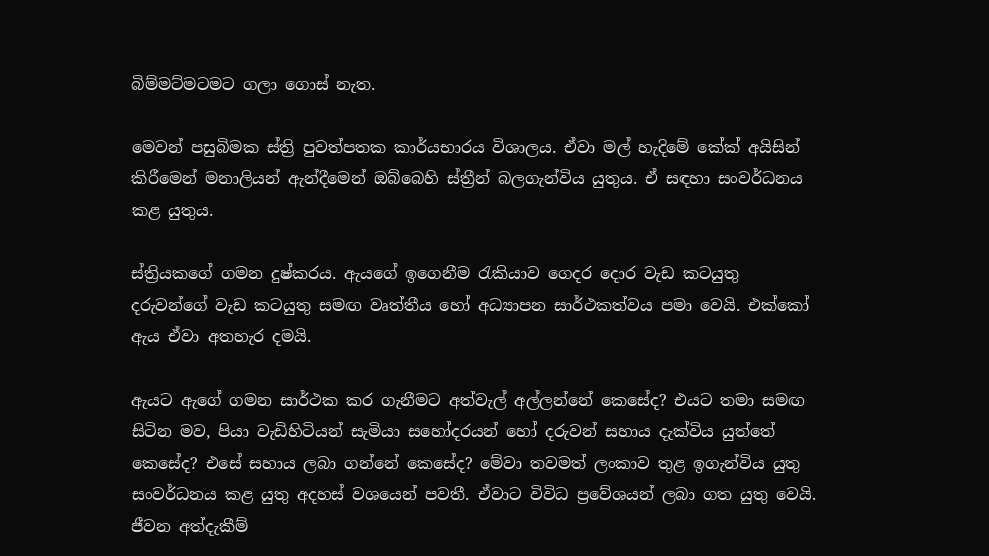බිම්මට්මටමට ගලා ගොස් නැත.

මෙවන් පසුබිමක ස්ත්‍රි පුවත්පතක කාර්යභාරය විශාලය. ඒවා මල් හැදිමේ කේක් අයිසින් කිරීමෙන් මනාලියන් ඇන්දීමෙන් ඔබ්බෙහි ස්ත්‍රීන් බලගැන්විය යුතුය. ඒ සඳහා සංවර්ධනය කළ යුතුය.

ස්ත්‍රියකගේ ගමන දුෂ්කරය. ඇයගේ ඉගෙනීම රැකියාව ගෙදර දොර වැඩ කටයුතු දරුවන්ගේ වැඩ කටයුතු සමඟ වෘත්තීය හෝ අධ්‍යාපන සාර්ථකත්වය පමා වෙයි. එක්කෝ ඇය ඒවා අතහැර දමයි.

ඇයට ඇගේ ගමන සාර්ථක කර ගැනීමට අත්වැල් අල්ලන්නේ කෙසේද? එයට තමා සමඟ සිටින මව, පියා වැඩිහිටියන් සැමියා සහෝදරයන් හෝ දරුවන් සහාය දැක්විය යුත්තේ කෙසේද? එසේ සහාය ලබා ගන්නේ කෙසේද? මේවා තවමත් ලංකාව තුළ ඉගැන්විය යුතු සංවර්ධනය කළ යුතු අදහස් වශයෙන් පවතී. ඒවාට විවිධ ප්‍රවේශයන් ලබා ගත යුතු වෙයි. ජීවන අත්දැකීම්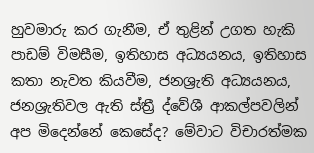හුවමාරු කර ගැනීම, ඒ තුළින් උගත හැකි පාඩම් විමසීම, ඉතිහාස අධ්‍යයනය, ඉතිහාස කතා නැවත කියවීම, ජනශ්‍රැති අධ්‍යයනය, ජනශ්‍රැතිවල ඇති ස්ත්‍රී ද්වේශී ආකල්පවලින් අප මිදෙන්නේ කෙසේද? මේවාට විචාරත්මක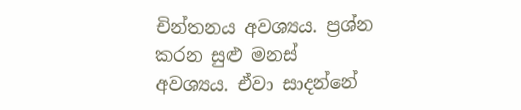චින්තනය අවශ්‍යය. ප්‍රශ්න කරන සුළු මනස් අවශ්‍යය. ඒවා සාදන්නේ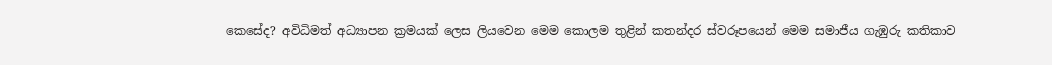කෙසේද? අවිධිමත් අධ්‍යාපන ක්‍රමයක් ලෙස ලියවෙන මෙම කොලම තුළින් කතන්දර ස්වරූපයෙන් මෙම සමාජීය ගැඹුරු කතිකාව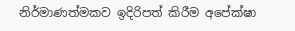නිර්මාණත්මකව ඉදිරිපත් කිරීම අපේක්ෂා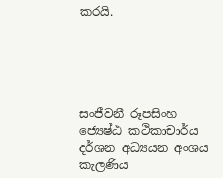කරයි.





සංජීවනී රූපසිංහ
ජ්‍යෙෂ්ඨ කථිකාචාර්ය දර්ශන අධ්‍යයන අංශය
කැලණිය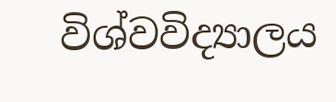විශ්වවිද්‍යාලය